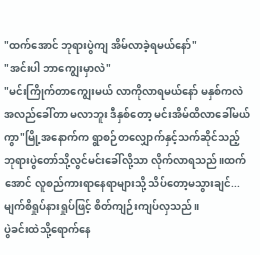"ထက်အောင် ဘုရားပွဲကျ အိမ်လာခဲ့ရမယ်နော်"
"အင်းပါ ဘာကျွေးမှာလဲ"
"မင်းကြိုက်တာကျွေးမယ် လာကိုလာရမယ်နော် မနှစ်ကလဲ အလည်ခေါ်တာ မလာဘူး ဒီနှစ်တော့ မင်းအိမ်ထိလာခေါ်မယ်ကွာ"မြို့အနောက်က ရွာစဉ်တလျှောက်နှင့်သက်ဆိုင်သည့်ဘုရားပွဲတော်သို့လွင်မင်းခေါ်လို့သာ လိုက်လာရသည်။ထက်အောင် လူစည်ကားရာနေရာများသို့ သိပ်တော့မသွားချင်...မျက်စိရှုပ်နားရှုပ်ဖြင့် စိတ်ကျဉ်းကျပ်လှသည်။
ပွဲခင်းထဲသို့ရောက်နေ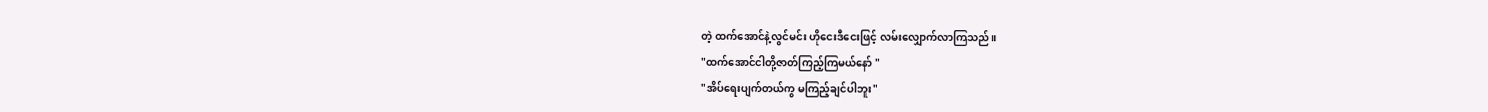တဲ့ ထက်အောင်နဲ့လွင်မင်း ဟိုငေးဒီငေးဖြင့် လမ်းလျှောက်လာကြသည်။
"ထက်အောင်ငါတို့ဇာတ်ကြည့်ကြမယ်နော် "
"အိပ်ရေးပျက်တယ်ကွ မကြည့်ချင်ပါဘူး"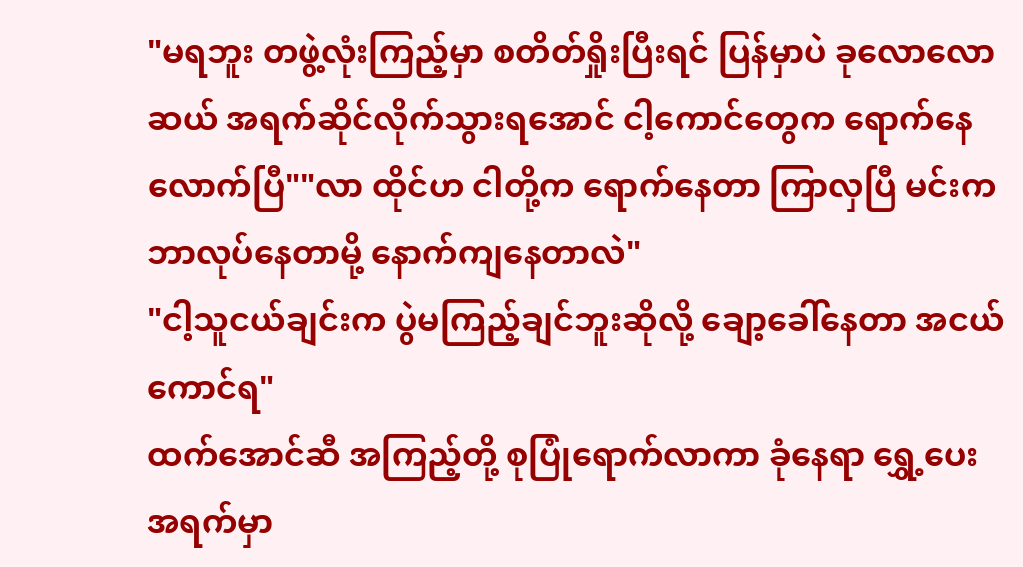"မရဘူး တဖွဲ့လုံးကြည့်မှာ စတိတ်ရှိုးပြီးရင် ပြန်မှာပဲ ခုလောလောဆယ် အရက်ဆိုင်လိုက်သွားရအောင် ငါ့ကောင်တွေက ရောက်နေလောက်ပြီ""လာ ထိုင်ဟ ငါတို့က ရောက်နေတာ ကြာလှပြီ မင်းက ဘာလုပ်နေတာမို့ နောက်ကျနေတာလဲ"
"ငါ့သူငယ်ချင်းက ပွဲမကြည့်ချင်ဘူးဆိုလို့ ချော့ခေါ်နေတာ အငယ်ကောင်ရ"
ထက်အောင်ဆီ အကြည့်တို့ စုပြုံရောက်လာကာ ခုံနေရာ ရွှေ့ပေး အရက်မှာ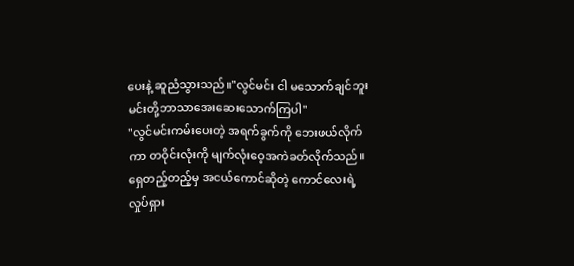ပေးနဲ့ ဆူညံသွားသည်။"လွင်မင်း ငါ မသောက်ချင်ဘူး မင်းတို့ဘာသာအေးဆေးသောက်ကြပါ"
"လွင်မင်းကမ်းပေးတဲ့ အရက်ခွက်ကို ဘေးဖယ်လိုက်ကာ တဝိုင်းလုံးကို မျက်လုံးဝေ့အကဲခတ်လိုက်သည်။ရှေတည့်တည့်မှ အငယ်ကောင်ဆိုတဲ့ ကောင်လေးရဲ့ လှုပ်ရှား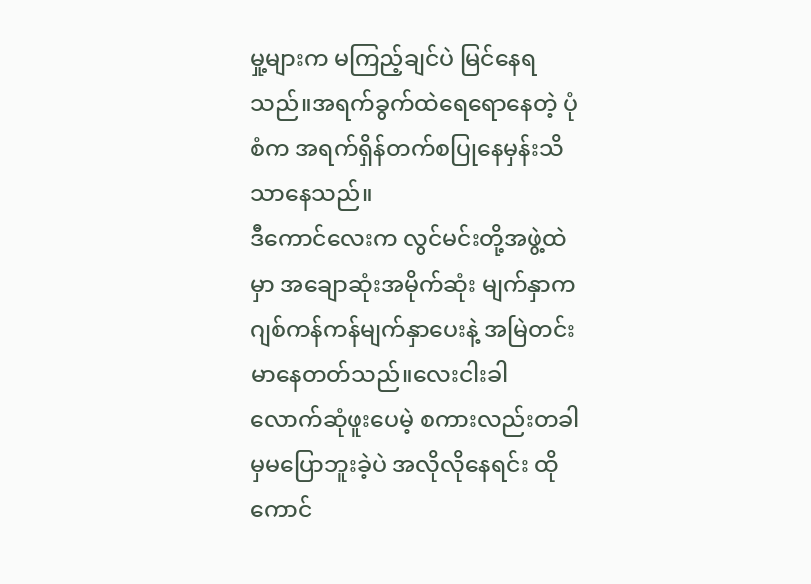မှု့များက မကြည့်ချင်ပဲ မြင်နေရသည်။အရက်ခွက်ထဲရေရောနေတဲ့ ပုံစံက အရက်ရှိန်တက်စပြုနေမှန်းသိသာနေသည်။
ဒီကောင်လေးက လွင်မင်းတို့အဖွဲ့ထဲမှာ အချောဆုံးအမိုက်ဆုံး မျက်နှာက ဂျစ်ကန်ကန်မျက်နှာပေးနဲ့ အမြဲတင်းမာနေတတ်သည်။လေးငါးခါလောက်ဆုံဖူးပေမဲ့ စကားလည်းတခါမှမပြောဘူးခဲ့ပဲ အလိုလိုနေရင်း ထိုကောင်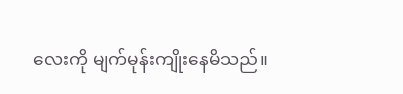လေးကို မျက်မုန်းကျိုးနေမိသည်။